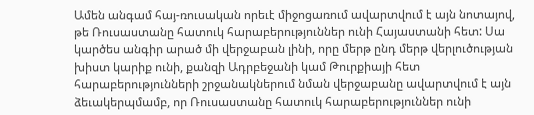Ամեն անգամ հայ-ռուսական որեւէ միջոցառում ավարտվում է այն նոտայով, թե Ռուսաստանը հատուկ հարաբերություններ ունի Հայաստանի հետ: Սա կարծես անգիր արած մի վերջաբան լինի, որը մերթ ընդ մերթ վերլուծության խիստ կարիք ունի, քանզի Ադրբեջանի կամ Թուրքիայի հետ հարաբերությունների շրջանակներում նման վերջաբանը ավարտվում է այն ձեւակերպմամբ, որ Ռուսաստանը հատուկ հարաբերություններ ունի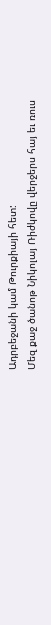Ադրբեջանի կամ Թուրքիայի հետ:
Մեզ քաջ ծանոթ Նիկոլայ Ռիժկովը վերջերս հայ եւ ռուս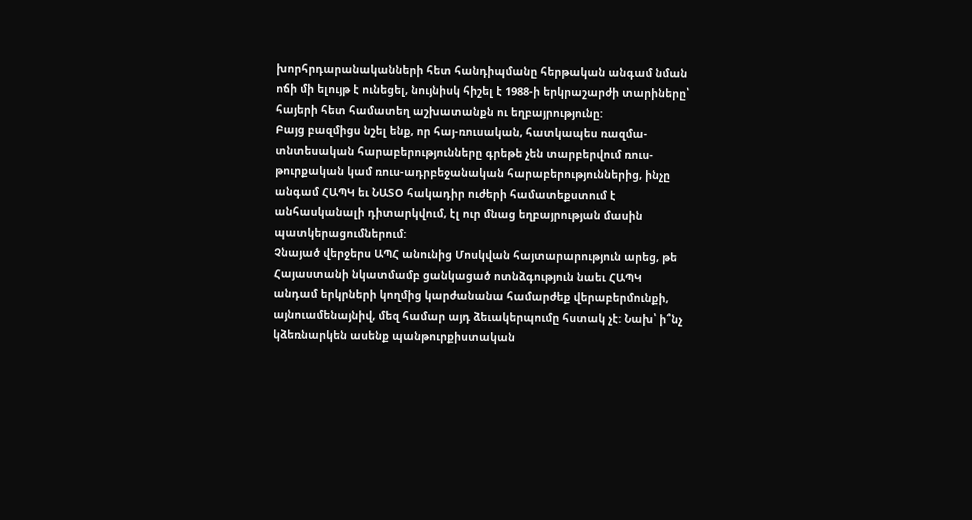խորհրդարանականների հետ հանդիպմանը հերթական անգամ նման ոճի մի ելույթ է ունեցել, նույնիսկ հիշել է 1988-ի երկրաշարժի տարիները՝ հայերի հետ համատեղ աշխատանքն ու եղբայրությունը:
Բայց բազմիցս նշել ենք, որ հայ-ռուսական, հատկապես ռազմա-տնտեսական հարաբերությունները գրեթե չեն տարբերվում ռուս-թուրքական կամ ռուս-ադրբեջանական հարաբերություններից, ինչը անգամ ՀԱՊԿ եւ ՆԱՏՕ հակադիր ուժերի համատեքստում է անհասկանալի դիտարկվում, էլ ուր մնաց եղբայրության մասին պատկերացումներում:
Չնայած վերջերս ԱՊՀ անունից Մոսկվան հայտարարություն արեց, թե Հայաստանի նկատմամբ ցանկացած ոտնձգություն նաեւ ՀԱՊԿ անդամ երկրների կողմից կարժանանա համարժեք վերաբերմունքի, այնուամենայնիվ, մեզ համար այդ ձեւակերպումը հստակ չէ: Նախ՝ ի՞նչ կձեռնարկեն ասենք պանթուրքիստական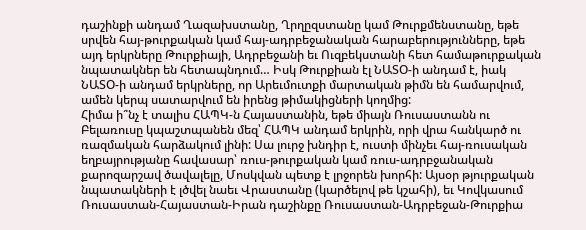դաշինքի անդամ Ղազախստանը, Ղրղըզստանը կամ Թուրքմենստանը, եթե սրվեն հայ-թուրքական կամ հայ-ադրբեջանական հարաբերությունները, եթե այդ երկրները Թուրքիայի, Ադրբեջանի եւ Ուզբեկստանի հետ համաթուրքական նպատակներ են հետապնդում… Իսկ Թուրքիան էլ ՆԱՏՕ-ի անդամ է, իակ ՆԱՏՕ-ի անդամ երկրները, որ Արեւմուտքի մարտական թիմն են համարվում, ամեն կերպ սատարվում են իրենց թիմակիցների կողմից:
Հիմա ի՞նչ է տալիս ՀԱՊԿ-ն Հայաստանին, եթե միայն Ռուսաստանն ու Բելառուսը կպաշտպանեն մեզ՝ ՀԱՊԿ անդամ երկրին, որի վրա հանկարծ ու ռազմական հարձակում լինի: Սա լուրջ խնդիր է, ուստի մինչեւ հայ-ռուսական եղբայրությանը հավասար՝ ռուս-թուրքական կամ ռուս-ադրբջանական քարոզարշավ ծավալելը, Մոսկվան պետք է լրջորեն խորհի: Այսօր թյուրքական նպատակների է լծվել նաեւ Վրաստանը (կարծելով թե կշահի), եւ Կովկասում Ռուսաստան-Հայաստան-Իրան դաշինքը Ռուսաստան-Ադրբեջան-Թուրքիա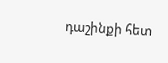դաշինքի հետ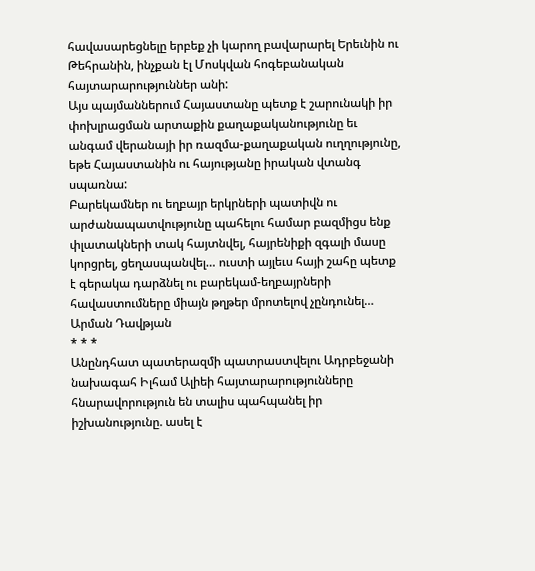հավասարեցնելը երբեք չի կարող բավարարել Երեւնին ու Թեհրանին, ինչքան էլ Մոսկվան հոգեբանական հայտարարություններ անի:
Այս պայմաններում Հայաստանը պետք է շարունակի իր փոխլրացման արտաքին քաղաքականությունը եւ անգամ վերանայի իր ռազմա-քաղաքական ուղղությունը, եթե Հայաստանին ու հայությանը իրական վտանգ սպառնա:
Բարեկամներ ու եղբայր երկրների պատիվն ու արժանապատվությունը պահելու համար բազմիցս ենք փլատակների տակ հայտնվել, հայրենիքի զգալի մասը կորցրել, ցեղասպանվել… ուստի այլեւս հայի շահը պետք է գերակա դարձնել ու բարեկամ-եղբայրների հավաստումները միայն թղթեր մրոտելով չընդունել…
Արման Դավթյան
* * *
Անընդհատ պատերազմի պատրաստվելու Ադրբեջանի նախագահ Իլհամ Ալիեի հայտարարությունները հնարավորություն են տալիս պահպանել իր իշխանությունը. ասել է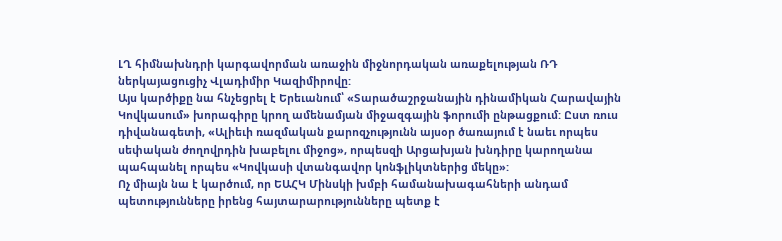ԼՂ հիմնախնդրի կարգավորման առաջին միջնորդական առաքելության ՌԴ ներկայացուցիչ Վլադիմիր Կազիմիրովը:
Այս կարծիքը նա հնչեցրել է Երեւանում՝ «Տարածաշրջանային դինամիկան Հարավային Կովկասում» խորագիրը կրող ամենամյան միջազգային ֆորումի ընթացքում: Ըստ ռուս դիվանագետի, «Ալիեւի ռազմական քարոզչությունն այսօր ծառայում է նաեւ որպես սեփական ժողովրդին խաբելու միջոց», որպեսզի Արցախյան խնդիրը կարողանա պահպանել որպես «Կովկասի վտանգավոր կոնֆլիկտներից մեկը»:
Ոչ միայն նա է կարծում, որ ԵԱՀԿ Մինսկի խմբի համանախագահների անդամ պետությունները իրենց հայտարարությունները պետք է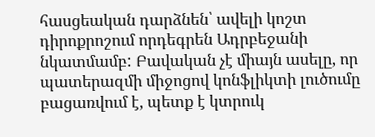հասցեական դարձնեն՝ ավելի կոշտ դիրոքրոշում որդեգրեն Ադրբեջանի նկատմամբ: Բավական չէ միայն ասելը, որ պատերազմի միջոցով կոնֆլիկտի լուծումը բացառվում է, պետք է կտրուկ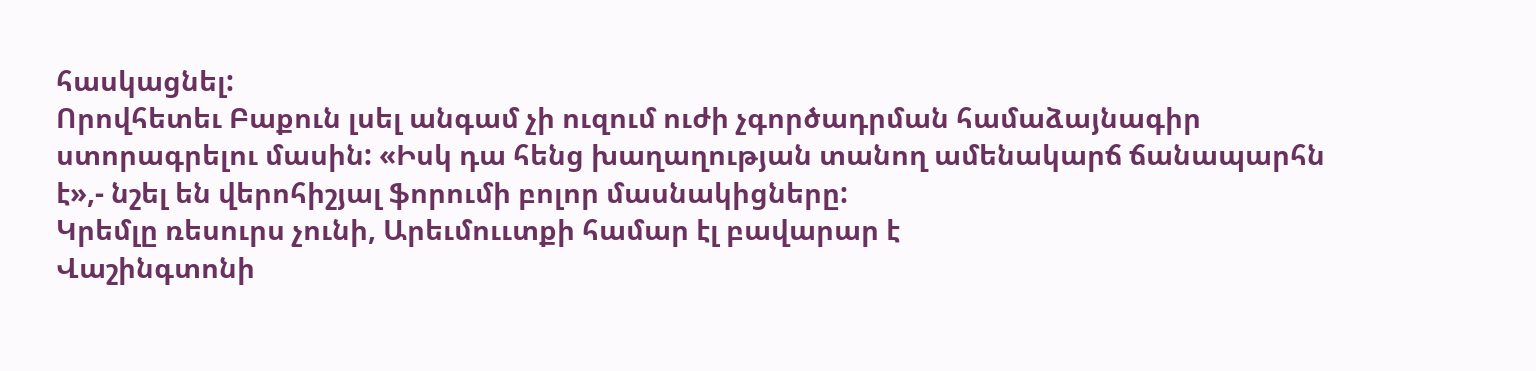հասկացնել:
Որովհետեւ Բաքուն լսել անգամ չի ուզում ուժի չգործադրման համաձայնագիր ստորագրելու մասին: «Իսկ դա հենց խաղաղության տանող ամենակարճ ճանապարհն է»,- նշել են վերոհիշյալ ֆորումի բոլոր մասնակիցները:
Կրեմլը ռեսուրս չունի, Արեւմոււտքի համար էլ բավարար է
Վաշինգտոնի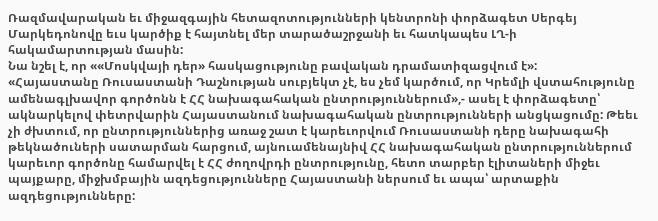Ռազմավարական եւ միջազգային հետազոտությունների կենտրոնի փորձագետ Սերգեյ Մարկեդոնովը եւս կարծիք է հայտնել մեր տարածաշրջանի եւ հատկապես ԼՂ-ի հակամարտության մասին:
Նա նշել է, որ ««Մոսկվայի դեր» հասկացությունը բավական դրամատիզացվում է»:
«Հայաստանը Ռուսաստանի Դաշնության սուբյեկտ չէ, ես չեմ կարծում, որ Կրեմլի վստահությունը ամենագլխավոր գործոնն է ՀՀ նախագահական ընտրություններում»,- ասել է փորձագետը՝ ակնարկելով փետրվարին Հայաստանում նախագահական ընտրությունների անցկացումը: Թեեւ չի ժխտում, որ ընտրություններից առաջ շատ է կարեւորվում Ռուսաստանի դերը նախագահի թեկնածուների սատարման հարցում, այնուամենայնիվ ՀՀ նախագահական ընտրություններում կարեւոր գործոնը համարվել է ՀՀ ժողովրդի ընտրությունը, հետո տարբեր էլիտաների միջեւ պայքարը, միջխմբային ազդեցությունները Հայաստանի ներսում եւ ապա՝ արտաքին ազդեցությունները: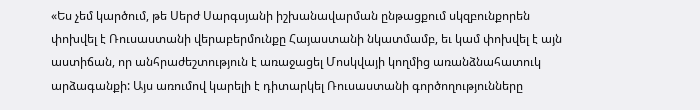«Ես չեմ կարծում, թե Սերժ Սարգսյանի իշխանավարման ընթացքում սկզբունքորեն փոխվել է Ռուսաստանի վերաբերմունքը Հայաստանի նկատմամբ, եւ կամ փոխվել է այն աստիճան, որ անհրաժեշտություն է առաջացել Մոսկվայի կողմից առանձնահատուկ արձագանքի: Այս առումով կարելի է դիտարկել Ռուսաստանի գործողությունները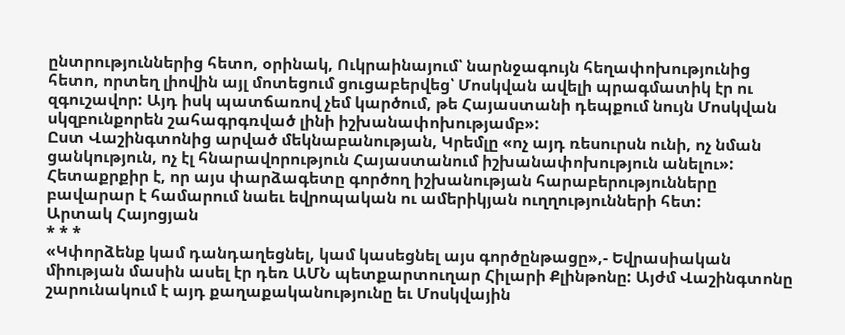ընտրություններից հետո, օրինակ, Ուկրաինայում՝ նարնջագույն հեղափոխությունից հետո, որտեղ լիովին այլ մոտեցում ցուցաբերվեց՝ Մոսկվան ավելի պրագմատիկ էր ու զգուշավոր: Այդ իսկ պատճառով չեմ կարծում, թե Հայաստանի դեպքում նույն Մոսկվան սկզբունքորեն շահագրգռված լինի իշխանափոխությամբ»:
Ըստ Վաշինգտոնից արված մեկնաբանության, Կրեմլը «ոչ այդ ռեսուրսն ունի, ոչ նման ցանկություն, ոչ էլ հնարավորություն Հայաստանում իշխանափոխություն անելու»: Հետաքրքիր է, որ այս փարձագետը գործող իշխանության հարաբերությունները բավարար է համարում նաեւ եվրոպական ու ամերիկյան ուղղությունների հետ:
Արտակ Հայոցյան
* * *
«Կփորձենք կամ դանդաղեցնել, կամ կասեցնել այս գործընթացը»,- Եվրասիական միության մասին ասել էր դեռ ԱՄՆ պետքարտուղար Հիլարի Քլինթոնը: Այժմ Վաշինգտոնը շարունակում է այդ քաղաքականությունը եւ Մոսկվային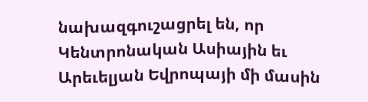նախազգուշացրել են, որ Կենտրոնական Ասիային եւ Արեւելյան Եվրոպայի մի մասին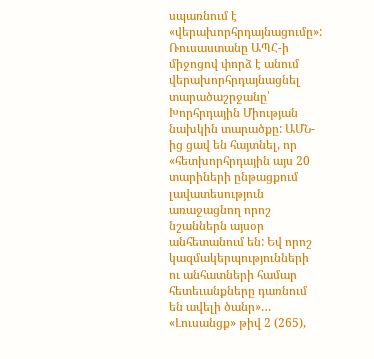սպառնում է «վերախորհրդայնացումը»:
Ռուսաստանը ԱՊՀ-ի միջոցով փորձ է անում վերախորհրդայնացնել տարածաշրջանը՝ Խորհրդային Միության նախկին տարածքը: ԱՄՆ-ից ցավ են հայտնել, որ «հետխորհրդային այս 20 տարիների ընթացքում լավատեսություն առաջացնող որոշ նշաններն այսօր անհետանում են: Եվ որոշ կազմակերպությունների ու անհատների համար հետեւանքները դառնում են ավելի ծանր»…
«Լուսանցք» թիվ 2 (265),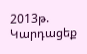2013թ.
Կարդացեք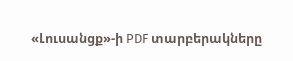«Լուսանցք»-ի PDF տարբերակները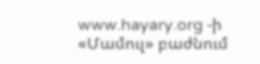www.hayary.org -ի «Մամուլ» բաժնում